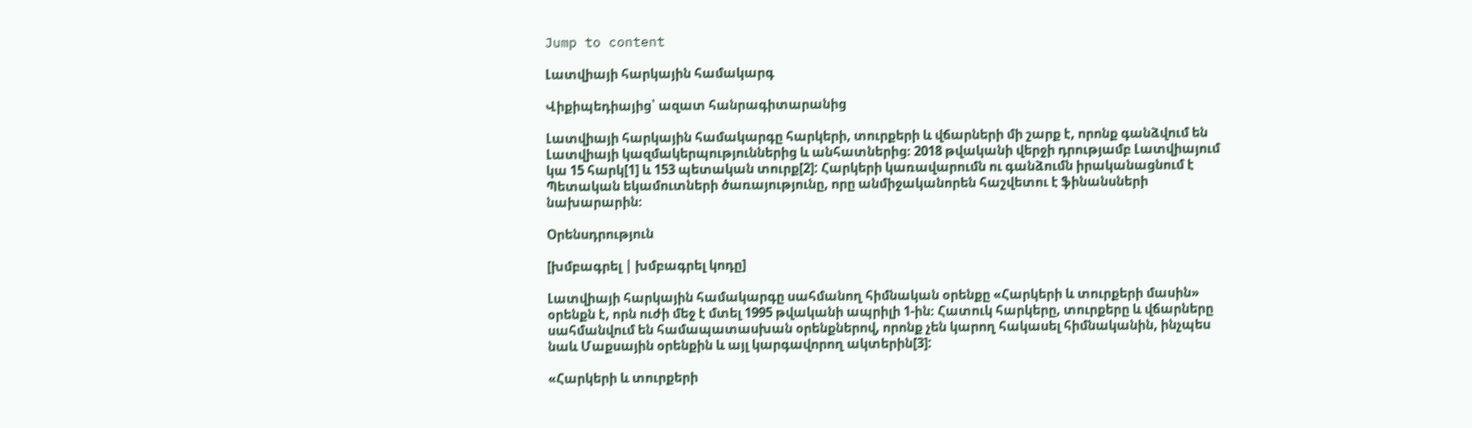Jump to content

Լատվիայի հարկային համակարգ

Վիքիպեդիայից՝ ազատ հանրագիտարանից

Լատվիայի հարկային համակարգը հարկերի, տուրքերի և վճարների մի շարք է, որոնք գանձվում են Լատվիայի կազմակերպություններից և անհատներից։ 2018 թվականի վերջի դրությամբ Լատվիայում կա 15 հարկ[1] և 153 պետական տուրք[2]: Հարկերի կառավարումն ու գանձումն իրականացնում է Պետական եկամուտների ծառայությունը, որը անմիջականորեն հաշվետու է ֆինանսների նախարարին։

Օրենսդրություն

[խմբագրել | խմբագրել կոդը]

Լատվիայի հարկային համակարգը սահմանող հիմնական օրենքը «Հարկերի և տուրքերի մասին» օրենքն է, որն ուժի մեջ է մտել 1995 թվականի ապրիլի 1-ին։ Հատուկ հարկերը, տուրքերը և վճարները սահմանվում են համապատասխան օրենքներով, որոնք չեն կարող հակասել հիմնականին, ինչպես նաև Մաքսային օրենքին և այլ կարգավորող ակտերին[3]:

«Հարկերի և տուրքերի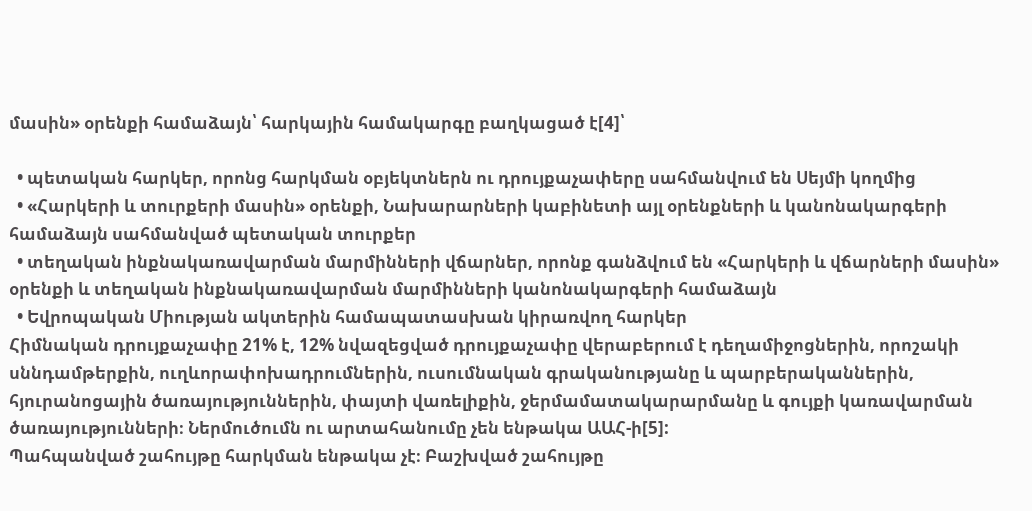մասին» օրենքի համաձայն՝ հարկային համակարգը բաղկացած է[4]՝

  • պետական հարկեր, որոնց հարկման օբյեկտներն ու դրույքաչափերը սահմանվում են Սեյմի կողմից
  • «Հարկերի և տուրքերի մասին» օրենքի, Նախարարների կաբինետի այլ օրենքների և կանոնակարգերի համաձայն սահմանված պետական տուրքեր
  • տեղական ինքնակառավարման մարմինների վճարներ, որոնք գանձվում են «Հարկերի և վճարների մասին» օրենքի և տեղական ինքնակառավարման մարմինների կանոնակարգերի համաձայն
  • Եվրոպական Միության ակտերին համապատասխան կիրառվող հարկեր
Հիմնական դրույքաչափը 21% է, 12% նվազեցված դրույքաչափը վերաբերում է դեղամիջոցներին, որոշակի սննդամթերքին, ուղևորափոխադրումներին, ուսումնական գրականությանը և պարբերականներին, հյուրանոցային ծառայություններին, փայտի վառելիքին, ջերմամատակարարմանը և գույքի կառավարման ծառայությունների։ Ներմուծումն ու արտահանումը չեն ենթակա ԱԱՀ-ի[5]:
Պահպանված շահույթը հարկման ենթակա չէ։ Բաշխված շահույթը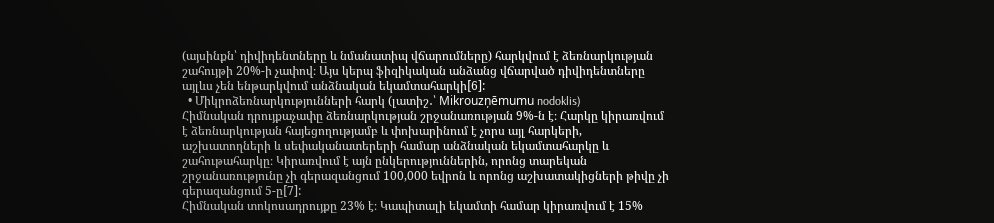(այսինքն՝ դիվիդենտները և նմանատիպ վճարումները) հարկվում է ձեռնարկության շահույթի 20%-ի չափով։ Այս կերպ ֆիզիկական անձանց վճարված դիվիդենտները այլևս չեն ենթարկվում անձնական եկամտահարկի[6]:
  • Միկրոձեռնարկությունների հարկ (լատիշ․՝ Mikrouzņēmumu nodoklis)
Հիմնական դրույքաչափը ձեռնարկության շրջանառության 9%-ն է։ Հարկը կիրառվում է ձեռնարկության հայեցողությամբ և փոխարինում է չորս այլ հարկերի, աշխատողների և սեփականատերերի համար անձնական եկամտահարկը և շահութահարկը։ Կիրառվում է այն ընկերություններին, որոնց տարեկան շրջանառությունը չի գերազանցում 100,000 եվրոն և որոնց աշխատակիցների թիվը չի գերազանցում 5-ը[7]:
Հիմնական տոկոսադրույքը 23% է։ Կապիտալի եկամտի համար կիրառվում է 15%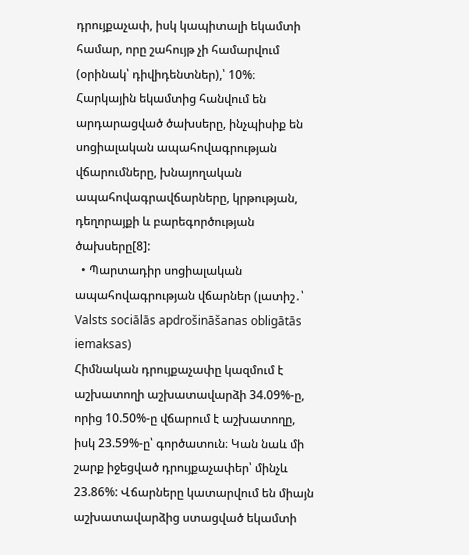դրույքաչափ, իսկ կապիտալի եկամտի համար, որը շահույթ չի համարվում (օրինակ՝ դիվիդենտներ),՝ 10%։ Հարկային եկամտից հանվում են արդարացված ծախսերը, ինչպիսիք են սոցիալական ապահովագրության վճարումները, խնայողական ապահովագրավճարները, կրթության, դեղորայքի և բարեգործության ծախսերը[8]:
  • Պարտադիր սոցիալական ապահովագրության վճարներ (լատիշ․՝ Valsts sociālās apdrošināšanas obligātās iemaksas)
Հիմնական դրույքաչափը կազմում է աշխատողի աշխատավարձի 34.09%-ը, որից 10.50%-ը վճարում է աշխատողը, իսկ 23.59%-ը՝ գործատուն։ Կան նաև մի շարք իջեցված դրույքաչափեր՝ մինչև 23.86%: Վճարները կատարվում են միայն աշխատավարձից ստացված եկամտի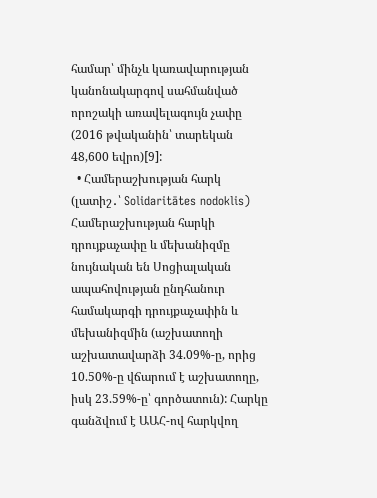համար՝ մինչև կառավարության կանոնակարգով սահմանված որոշակի առավելագույն չափը (2016 թվականին՝ տարեկան 48,600 եվրո)[9]:
  • Համերաշխության հարկ (լատիշ․՝ Solidaritātes nodoklis)
Համերաշխության հարկի դրույքաչափը և մեխանիզմը նույնական են Սոցիալական ապահովության ընդհանուր համակարգի դրույքաչափին և մեխանիզմին (աշխատողի աշխատավարձի 34.09%-ը, որից 10.50%-ը վճարում է աշխատողը, իսկ 23.59%-ը՝ գործատուն): Հարկը գանձվում է ԱԱՀ-ով հարկվող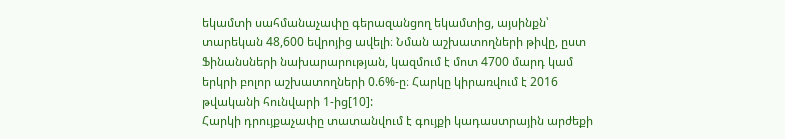եկամտի սահմանաչափը գերազանցող եկամտից, այսինքն՝ տարեկան 48,600 եվրոյից ավելի։ Նման աշխատողների թիվը, ըստ Ֆինանսների նախարարության, կազմում է մոտ 4700 մարդ կամ երկրի բոլոր աշխատողների 0.6%-ը։ Հարկը կիրառվում է 2016 թվականի հունվարի 1-ից[10]:
Հարկի դրույքաչափը տատանվում է գույքի կադաստրային արժեքի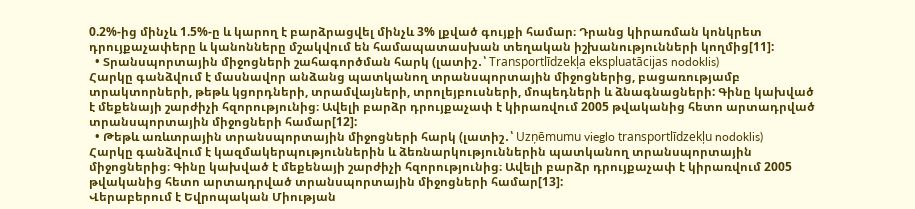0.2%-ից մինչև 1.5%-ը և կարող է բարձրացվել մինչև 3% լքված գույքի համար։ Դրանց կիրառման կոնկրետ դրույքաչափերը և կանոնները մշակվում են համապատասխան տեղական իշխանությունների կողմից[11]:
  • Տրանսպորտային միջոցների շահագործման հարկ (լատիշ․՝ Transportlīdzekļa ekspluatācijas nodoklis)
Հարկը գանձվում է մասնավոր անձանց պատկանող տրանսպորտային միջոցներից, բացառությամբ տրակտորների, թեթև կցորդների, տրամվայների, տրոլեյբուսների, մոպեդների և ձնագնացների: Գինը կախված է մեքենայի շարժիչի հզորությունից։ Ավելի բարձր դրույքաչափ է կիրառվում 2005 թվականից հետո արտադրված տրանսպորտային միջոցների համար[12]:
  • Թեթև առևտրային տրանսպորտային միջոցների հարկ (լատիշ․՝ Uzņēmumu vieglo transportlīdzekļu nodoklis)
Հարկը գանձվում է կազմակերպություններին և ձեռնարկություններին պատկանող տրանսպորտային միջոցներից։ Գինը կախված է մեքենայի շարժիչի հզորությունից։ Ավելի բարձր դրույքաչափ է կիրառվում 2005 թվականից հետո արտադրված տրանսպորտային միջոցների համար[13]:
Վերաբերում է Եվրոպական Միության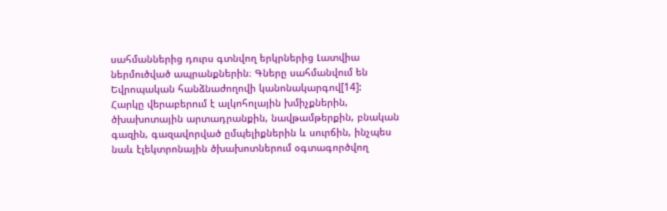սահմաններից դուրս գտնվող երկրներից Լատվիա ներմուծված ապրանքներին։ Գները սահմանվում են Եվրոպական հանձնաժողովի կանոնակարգով[14]:
Հարկը վերաբերում է ալկոհոլային խմիչքներին, ծխախոտային արտադրանքին, նավթամթերքին, բնական գազին, գազավորված ըմպելիքներին և սուրճին, ինչպես նաև էլեկտրոնային ծխախոտներում օգտագործվող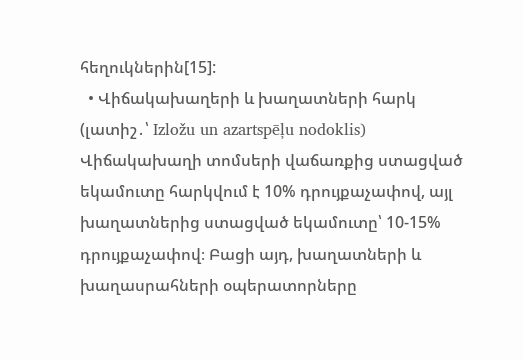հեղուկներին[15]:
  • Վիճակախաղերի և խաղատների հարկ (լատիշ․՝ Izložu un azartspēļu nodoklis)
Վիճակախաղի տոմսերի վաճառքից ստացված եկամուտը հարկվում է 10% դրույքաչափով, այլ խաղատներից ստացված եկամուտը՝ 10-15% դրույքաչափով։ Բացի այդ, խաղատների և խաղասրահների օպերատորները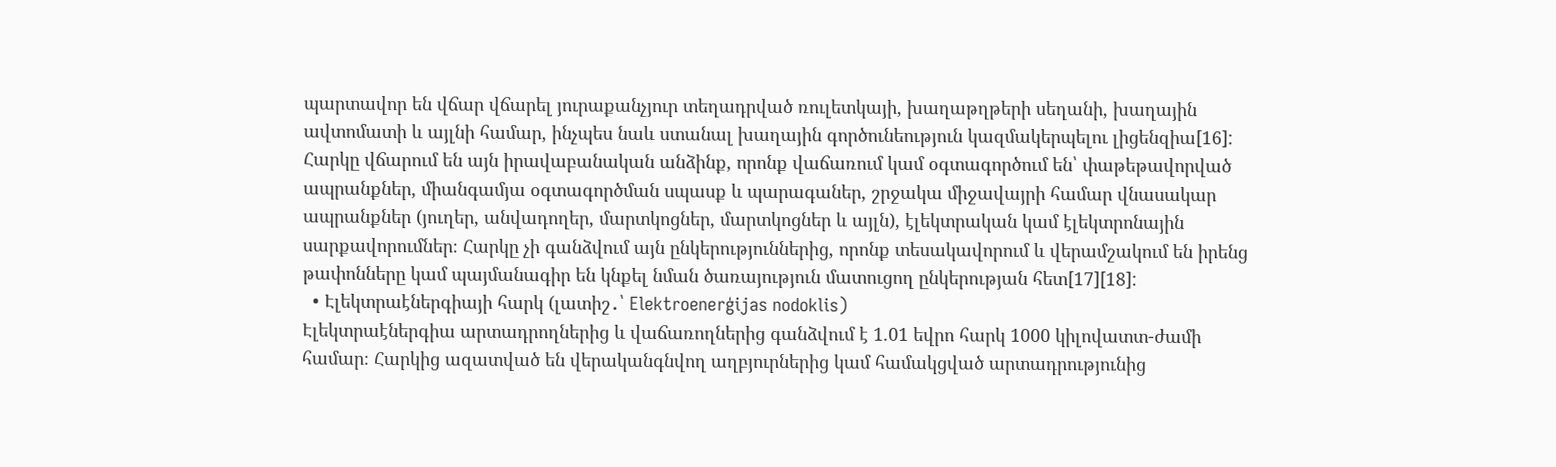պարտավոր են վճար վճարել յուրաքանչյուր տեղադրված ռուլետկայի, խաղաթղթերի սեղանի, խաղային ավտոմատի և այլնի համար, ինչպես նաև ստանալ խաղային գործունեություն կազմակերպելու լիցենզիա[16]:
Հարկը վճարում են այն իրավաբանական անձինք, որոնք վաճառում կամ օգտագործում են՝ փաթեթավորված ապրանքներ, միանգամյա օգտագործման սպասք և պարագաներ, շրջակա միջավայրի համար վնասակար ապրանքներ (յուղեր, անվադողեր, մարտկոցներ, մարտկոցներ և այլն), էլեկտրական կամ էլեկտրոնային սարքավորումներ։ Հարկը չի գանձվում այն ընկերություններից, որոնք տեսակավորում և վերամշակում են իրենց թափոնները կամ պայմանագիր են կնքել նման ծառայություն մատուցող ընկերության հետ[17][18]:
  • Էլեկտրաէներգիայի հարկ (լատիշ․՝ Elektroenerģijas nodoklis)
Էլեկտրաէներգիա արտադրողներից և վաճառողներից գանձվում է 1.01 եվրո հարկ 1000 կիլովատտ-ժամի համար։ Հարկից ազատված են վերականգնվող աղբյուրներից կամ համակցված արտադրությունից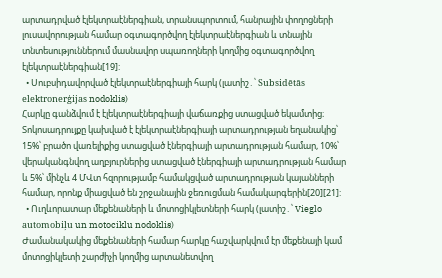արտադրված էլեկտրաէներգիան, տրանսպորտում, հանրային փողոցների լուսավորության համար օգտագործվող էլեկտրաէներգիան և տնային տնտեսություններում մասնավոր սպառողների կողմից օգտագործվող էլեկտրաէներգիան[19]:
  • Սուբսիդավորված էլեկտրաէներգիայի հարկ (լատիշ․՝ Subsidētās elektronerģijas nodoklis)
Հարկը գանձվում է էլեկտրաէներգիայի վաճառքից ստացված եկամտից։ Տոկոսադրույքը կախված է էլեկտրաէներգիայի արտադրության եղանակից՝ 15%՝ բրածո վառելիքից ստացված էներգիայի արտադրության համար, 10%՝ վերականգնվող աղբյուրներից ստացված էներգիայի արտադրության համար և 5%՝ մինչև 4 ՄՎտ հզորությամբ համակցված արտադրության կայանների համար, որոնք միացված են շրջանային ջեռուցման համակարգերին[20][21]:
  • Ուղևորատար մեքենաների և մոտոցիկլետների հարկ (լատիշ․՝ Vieglo automobiļu un motociklu nodoklis)
Ժամանակակից մեքենաների համար հարկը հաշվարկվում էր մեքենայի կամ մոտոցիկլետի շարժիչի կողմից արտանետվող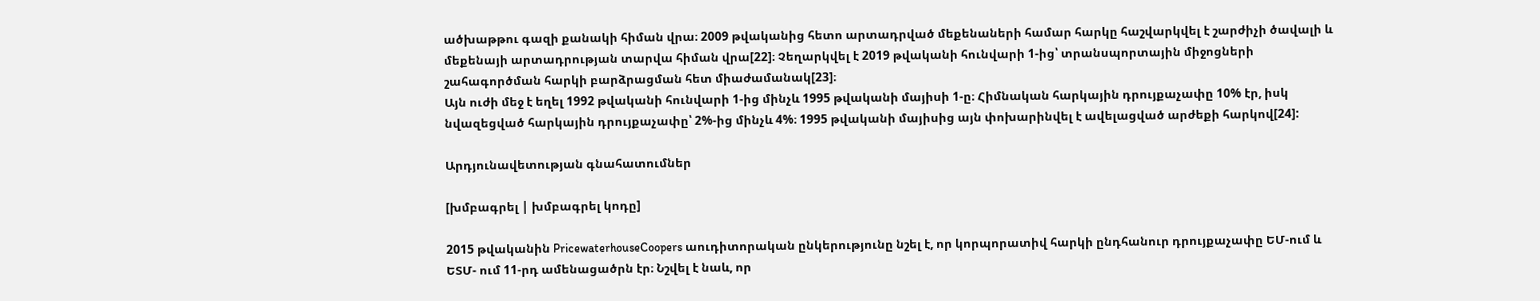ածխաթթու գազի քանակի հիման վրա։ 2009 թվականից հետո արտադրված մեքենաների համար հարկը հաշվարկվել է շարժիչի ծավալի և մեքենայի արտադրության տարվա հիման վրա[22]։ Չեղարկվել է 2019 թվականի հունվարի 1-ից՝ տրանսպորտային միջոցների շահագործման հարկի բարձրացման հետ միաժամանակ[23]։
Այն ուժի մեջ է եղել 1992 թվականի հունվարի 1-ից մինչև 1995 թվականի մայիսի 1-ը։ Հիմնական հարկային դրույքաչափը 10% էր, իսկ նվազեցված հարկային դրույքաչափը՝ 2%-ից մինչև 4%։ 1995 թվականի մայիսից այն փոխարինվել է ավելացված արժեքի հարկով[24]:

Արդյունավետության գնահատումներ

[խմբագրել | խմբագրել կոդը]

2015 թվականին PricewaterhouseCoopers աուդիտորական ընկերությունը նշել է, որ կորպորատիվ հարկի ընդհանուր դրույքաչափը ԵՄ-ում և ԵՏՄ- ում 11-րդ ամենացածրն էր։ Նշվել է նաև, որ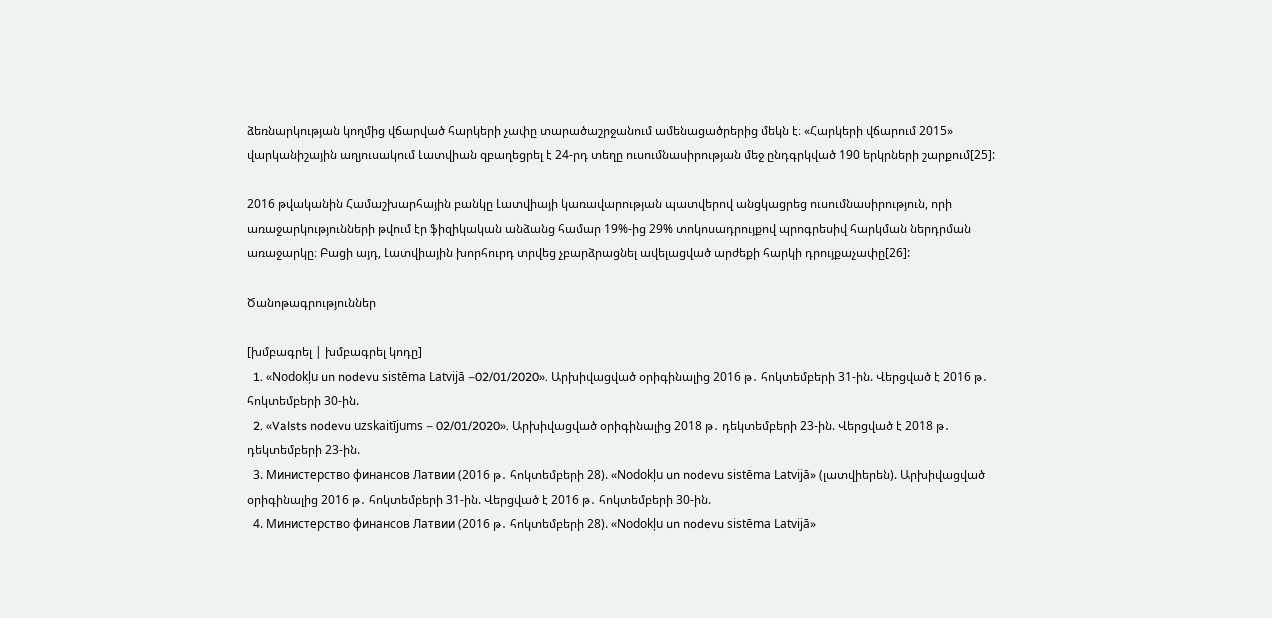ձեռնարկության կողմից վճարված հարկերի չափը տարածաշրջանում ամենացածրերից մեկն է։ «Հարկերի վճարում 2015» վարկանիշային աղյուսակում Լատվիան զբաղեցրել է 24-րդ տեղը ուսումնասիրության մեջ ընդգրկված 190 երկրների շարքում[25]:

2016 թվականին Համաշխարհային բանկը Լատվիայի կառավարության պատվերով անցկացրեց ուսումնասիրություն, որի առաջարկությունների թվում էր ֆիզիկական անձանց համար 19%-ից 29% տոկոսադրույքով պրոգրեսիվ հարկման ներդրման առաջարկը։ Բացի այդ, Լատվիային խորհուրդ տրվեց չբարձրացնել ավելացված արժեքի հարկի դրույքաչափը[26]:

Ծանոթագրություններ

[խմբագրել | խմբագրել կոդը]
  1. «Nodokļu un nodevu sistēma Latvijā –02/01/2020». Արխիվացված օրիգինալից 2016 թ․ հոկտեմբերի 31-ին. Վերցված է 2016 թ․ հոկտեմբերի 30-ին.
  2. «Valsts nodevu uzskaitījums – 02/01/2020». Արխիվացված օրիգինալից 2018 թ․ դեկտեմբերի 23-ին. Վերցված է 2018 թ․ դեկտեմբերի 23-ին.
  3. Министерство финансов Латвии (2016 թ․ հոկտեմբերի 28). «Nodokļu un nodevu sistēma Latvijā» (լատվիերեն). Արխիվացված օրիգինալից 2016 թ․ հոկտեմբերի 31-ին. Վերցված է 2016 թ․ հոկտեմբերի 30-ին.
  4. Министерство финансов Латвии (2016 թ․ հոկտեմբերի 28). «Nodokļu un nodevu sistēma Latvijā»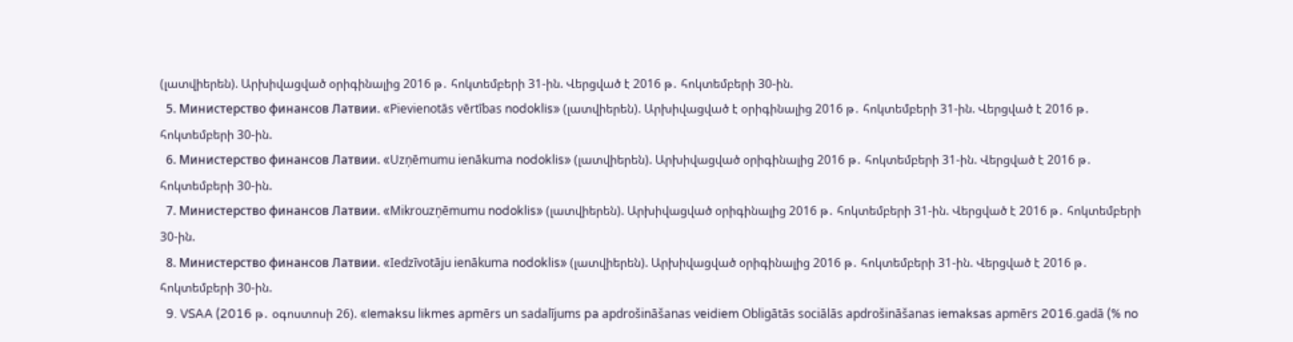(լատվիերեն). Արխիվացված օրիգինալից 2016 թ․ հոկտեմբերի 31-ին. Վերցված է 2016 թ․ հոկտեմբերի 30-ին.
  5. Министерство финансов Латвии. «Pievienotās vērtības nodoklis» (լատվիերեն). Արխիվացված է օրիգինալից 2016 թ․ հոկտեմբերի 31-ին. Վերցված է 2016 թ․ հոկտեմբերի 30-ին.
  6. Министерство финансов Латвии. «Uzņēmumu ienākuma nodoklis» (լատվիերեն). Արխիվացված օրիգինալից 2016 թ․ հոկտեմբերի 31-ին. Վերցված է 2016 թ․ հոկտեմբերի 30-ին.
  7. Министерство финансов Латвии. «Mikrouzņēmumu nodoklis» (լատվիերեն). Արխիվացված օրիգինալից 2016 թ․ հոկտեմբերի 31-ին. Վերցված է 2016 թ․ հոկտեմբերի 30-ին.
  8. Министерство финансов Латвии. «Iedzīvotāju ienākuma nodoklis» (լատվիերեն). Արխիվացված օրիգինալից 2016 թ․ հոկտեմբերի 31-ին. Վերցված է 2016 թ․ հոկտեմբերի 30-ին.
  9. VSAA (2016 թ․ օգոստոսի 26). «Iemaksu likmes apmērs un sadalījums pa apdrošināšanas veidiem Obligātās sociālās apdrošināšanas iemaksas apmērs 2016.gadā (% no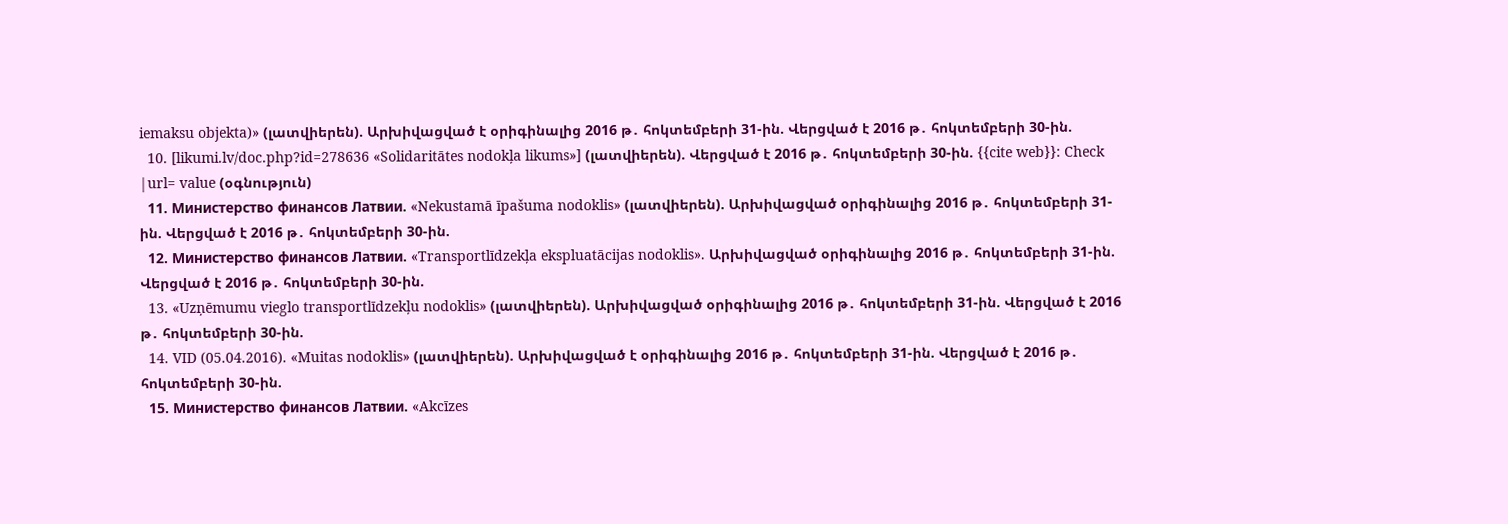iemaksu objekta)» (լատվիերեն). Արխիվացված է օրիգինալից 2016 թ․ հոկտեմբերի 31-ին. Վերցված է 2016 թ․ հոկտեմբերի 30-ին.
  10. [likumi.lv/doc.php?id=278636 «Solidaritātes nodokļa likums»] (լատվիերեն). Վերցված է 2016 թ․ հոկտեմբերի 30-ին. {{cite web}}: Check |url= value (օգնություն)
  11. Министерство финансов Латвии. «Nekustamā īpašuma nodoklis» (լատվիերեն). Արխիվացված օրիգինալից 2016 թ․ հոկտեմբերի 31-ին. Վերցված է 2016 թ․ հոկտեմբերի 30-ին.
  12. Министерство финансов Латвии. «Transportlīdzekļa ekspluatācijas nodoklis». Արխիվացված օրիգինալից 2016 թ․ հոկտեմբերի 31-ին. Վերցված է 2016 թ․ հոկտեմբերի 30-ին.
  13. «Uzņēmumu vieglo transportlīdzekļu nodoklis» (լատվիերեն). Արխիվացված օրիգինալից 2016 թ․ հոկտեմբերի 31-ին. Վերցված է 2016 թ․ հոկտեմբերի 30-ին.
  14. VID (05.04.2016). «Muitas nodoklis» (լատվիերեն). Արխիվացված է օրիգինալից 2016 թ․ հոկտեմբերի 31-ին. Վերցված է 2016 թ․ հոկտեմբերի 30-ին.
  15. Министерство финансов Латвии. «Akcīzes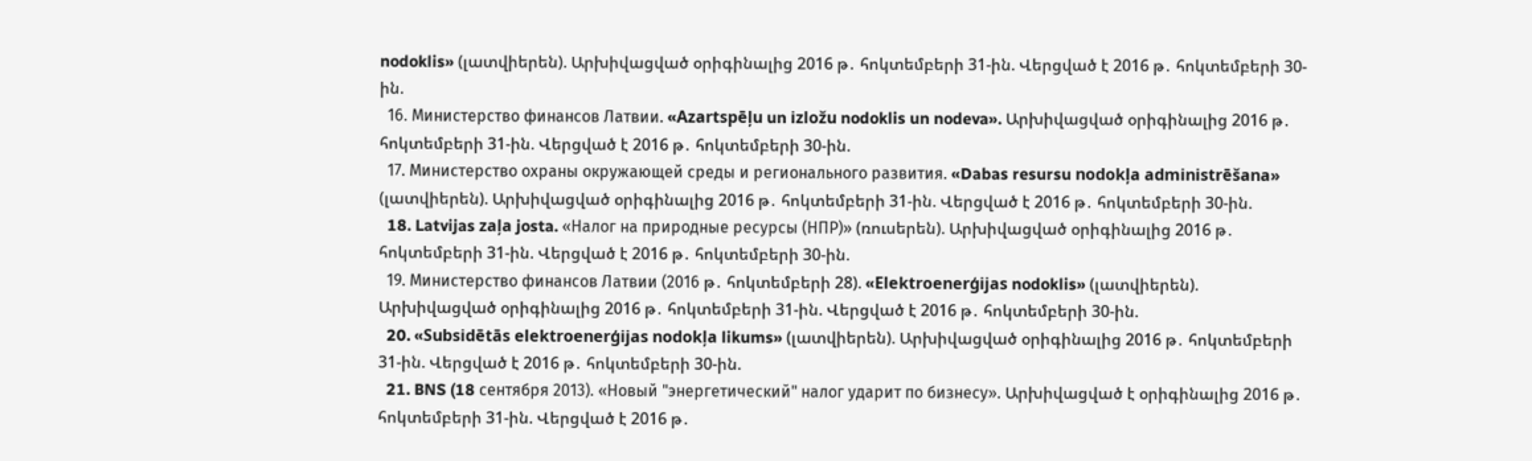nodoklis» (լատվիերեն). Արխիվացված օրիգինալից 2016 թ․ հոկտեմբերի 31-ին. Վերցված է 2016 թ․ հոկտեմբերի 30-ին.
  16. Министерство финансов Латвии. «Azartspēļu un izložu nodoklis un nodeva». Արխիվացված օրիգինալից 2016 թ․ հոկտեմբերի 31-ին. Վերցված է 2016 թ․ հոկտեմբերի 30-ին.
  17. Министерство охраны окружающей среды и регионального развития. «Dabas resursu nodokļa administrēšana» (լատվիերեն). Արխիվացված օրիգինալից 2016 թ․ հոկտեմբերի 31-ին. Վերցված է 2016 թ․ հոկտեմբերի 30-ին.
  18. Latvijas zaļa josta. «Налог на природные ресурсы (НПР)» (ռուսերեն). Արխիվացված օրիգինալից 2016 թ․ հոկտեմբերի 31-ին. Վերցված է 2016 թ․ հոկտեմբերի 30-ին.
  19. Министерство финансов Латвии (2016 թ․ հոկտեմբերի 28). «Elektroenerģijas nodoklis» (լատվիերեն). Արխիվացված օրիգինալից 2016 թ․ հոկտեմբերի 31-ին. Վերցված է 2016 թ․ հոկտեմբերի 30-ին.
  20. «Subsidētās elektroenerģijas nodokļa likums» (լատվիերեն). Արխիվացված օրիգինալից 2016 թ․ հոկտեմբերի 31-ին. Վերցված է 2016 թ․ հոկտեմբերի 30-ին.
  21. BNS (18 сентября 2013). «Новый "энергетический" налог ударит по бизнесу». Արխիվացված է օրիգինալից 2016 թ․ հոկտեմբերի 31-ին. Վերցված է 2016 թ․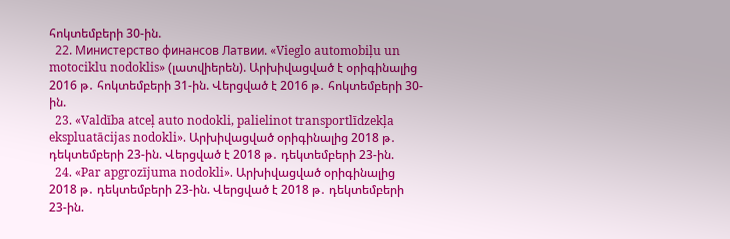հոկտեմբերի 30-ին.
  22. Министерство финансов Латвии. «Vieglo automobiļu un motociklu nodoklis» (լատվիերեն). Արխիվացված է օրիգինալից 2016 թ․ հոկտեմբերի 31-ին. Վերցված է 2016 թ․ հոկտեմբերի 30-ին.
  23. «Valdība atceļ auto nodokli, palielinot transportlīdzekļa ekspluatācijas nodokli». Արխիվացված օրիգինալից 2018 թ․ դեկտեմբերի 23-ին. Վերցված է 2018 թ․ դեկտեմբերի 23-ին.
  24. «Par apgrozījuma nodokli». Արխիվացված օրիգինալից 2018 թ․ դեկտեմբերի 23-ին. Վերցված է 2018 թ․ դեկտեմբերի 23-ին.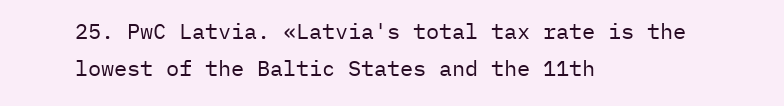25. PwC Latvia. «Latvia's total tax rate is the lowest of the Baltic States and the 11th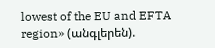lowest of the EU and EFTA region» (անգլերեն).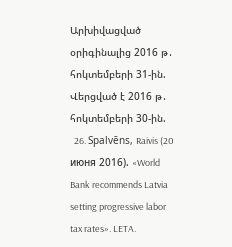Արխիվացված օրիգինալից 2016 թ․ հոկտեմբերի 31-ին. Վերցված է 2016 թ․ հոկտեմբերի 30-ին.
  26. Spalvēns, Raivis (20 июня 2016). «World Bank recommends Latvia setting progressive labor tax rates». LETA.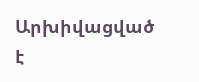Արխիվացված է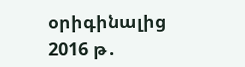օրիգինալից 2016 թ․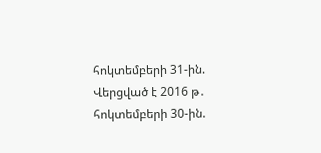հոկտեմբերի 31-ին. Վերցված է 2016 թ․ հոկտեմբերի 30-ին.